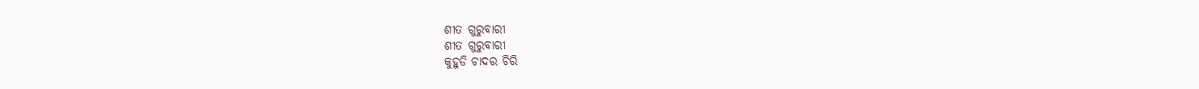ଶୀତ ଗୁରୁବାରୀ
ଶୀତ ଗୁରୁବାରୀ
କୁହୁଡି ଚାଦର ଚିରି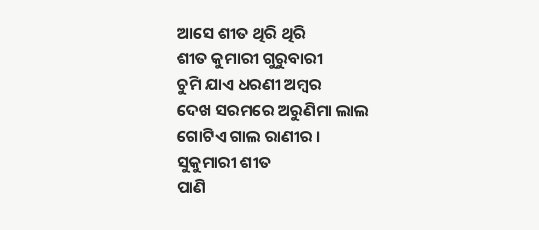ଆସେ ଶୀତ ଥିରି ଥିରି
ଶୀତ କୁମାରୀ ଗୁରୁବାରୀ
ଚୁମି ଯାଏ ଧରଣୀ ଅମ୍ବର
ଦେଖ ସରମରେ ଅରୁଣିମା ଲାଲ
ଗୋଟିଏ ଗାଲ ରାଣୀର ।
ସୁକୁମାରୀ ଶୀତ
ପାଣି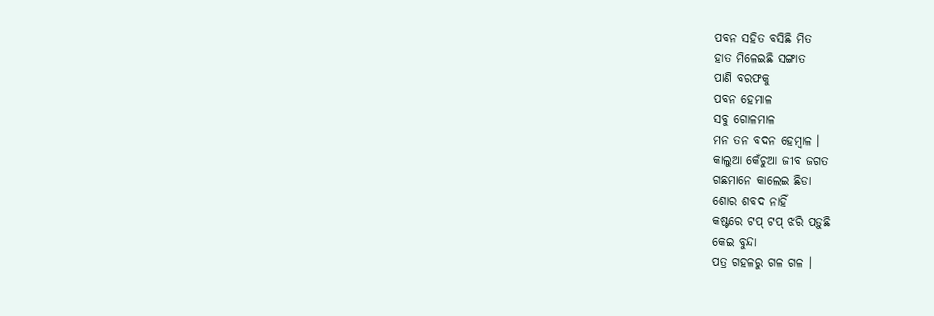ପବନ ସହିତ ବସିଛି ମିତ
ହାତ ମିଳେଇଛି ସଙ୍ଗାତ
ପାଣି ବରଫକୁ
ପବନ ହେମାଳ
ସବୁ ଗୋଳମାଳ
ମନ ତନ ବଦନ ହେମ୍ଵାଳ ।
କାଲୁଆ କେଁଚୁଆ ଜୀବ ଜଗତ
ଗଛମାନେ କାଲେଇ ଛିଡା
ଶୋର ଶବଦ ନାହିଁ
କଷ୍ଟରେ ଟପ୍ ଟପ୍ ଝରି ପଡ଼ୁଛି
କେଇ ବୁନ୍ଦା
ପତ୍ର ଗହଳରୁ ଗଳ ଗଳ ।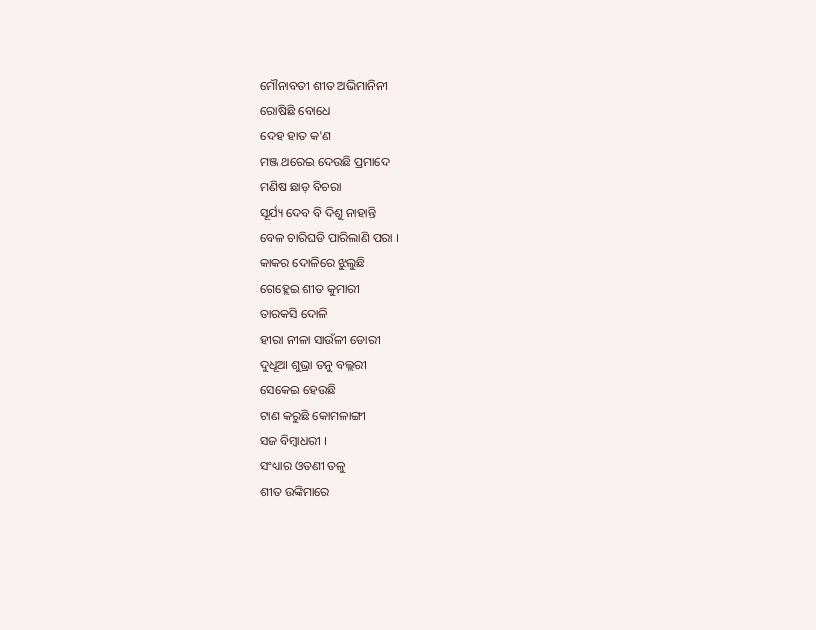ମୌନାବତୀ ଶୀତ ଅଭିମାନିନୀ
ରୋଷିଛି ବୋଧେ
ଦେହ ହାତ କ'ଣ
ମଞ୍ଜ ଥରେଇ ଦେଉଛି ପ୍ରମାଦେ
ମଣିଷ ଛାଡ଼ ବିଚରା
ସୂର୍ଯ୍ୟ ଦେବ ବି ଦିଶୁ ନାହାନ୍ତି
ବେଳ ଚାରିଘଡି ପାରିଲାଣି ପରା ।
କାକର ଦୋଳିରେ ଝୁଲୁଛି
ଗେହ୍ଲେଇ ଶୀତ କୁମାରୀ
ତାରକସି ଦୋଳି
ହୀରା ନୀଳା ସାଉଁଳୀ ଡୋରୀ
ଦୁଧୂଆ ଶୁଭ୍ରା ତନୁ ବଲ୍ଲରୀ
ସେକେଇ ହେଉଛି
ଟାଣ କରୁଛି କୋମଳାଙ୍ଗୀ
ସଜ ବିମ୍ଵାଧରୀ ।
ସଂଧ୍ୟାର ଓତଣୀ ତଳୁ
ଶୀତ ଉଙ୍କିମାରେ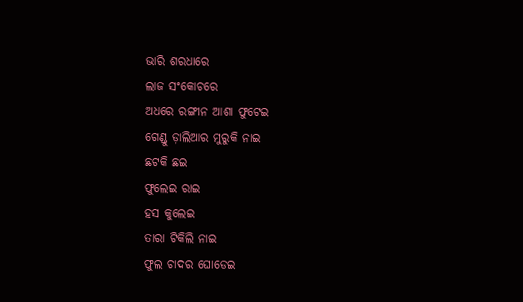ଭାରି ଶରଧାରେ
ଲାଜ ସଂକୋଚରେ
ଅଧରେ ରଙ୍ଗୀନ ଆଶା ଫୁଟେଇ
ଗେଣ୍ଡୁ ଡ଼ାଲିଆର ମୁରୁକି ନାଇ
ଛଟକି ଛଇ
ଫୁଲେଇ ରାଇ
ହସ କୁଲେଇ
ତାରା ଟିକିଲି ନାଇ
ଫୁଲ ଚାଦର ଘୋଡେଇ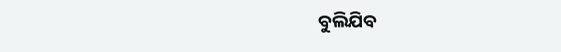ବୁଲିଯିବ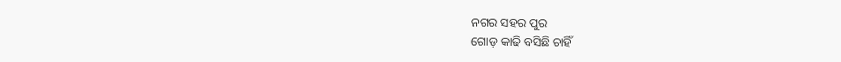ନଗର ସହର ପୁର
ଗୋଡ଼ କାଢି ବସିଛି ଚାହିଁ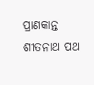ପ୍ରାଣକାନ୍ତ ଶୀତନାଥ ପଥ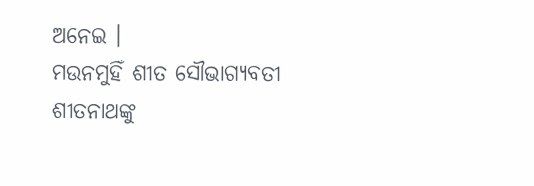ଅନେଇ ।
ମଉନମୁହିଁ ଶୀତ ସୌଭାଗ୍ୟବତୀ
ଶୀତନାଥଙ୍କୁ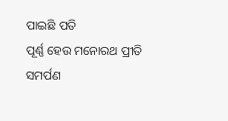ପାଇଛି ପତି
ପୂର୍ଣ୍ଣ ହେଉ ମନୋରଥ ପ୍ରୀତି
ସମର୍ପଣ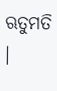ଋତୁମତି ।